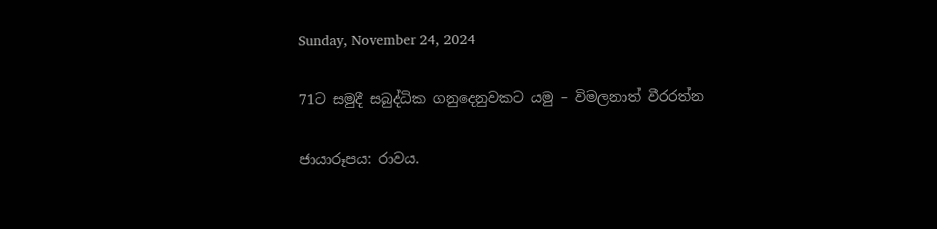Sunday, November 24, 2024

71ට සමුදී සබුද්ධික ගනුදෙනුවකට යමු – විමලනාත් වීරරත්න

ජායාරූපය: රාවය.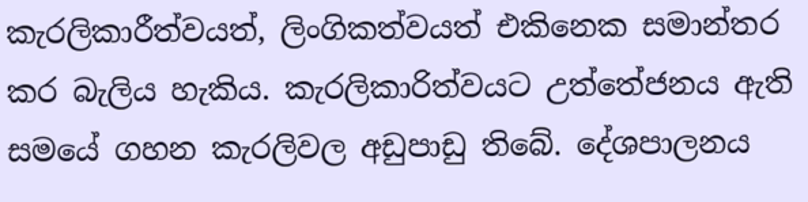කැරලිකාරීත්වයත්, ලිංගිකත්වයත් එකිනෙක සමාන්තර කර බැලිය හැකිය. කැරලිකාරිත්වයට උත්තේජනය ඇති සමයේ ගහන කැරලිවල අඩුපාඩු තිබේ. දේශපාලනය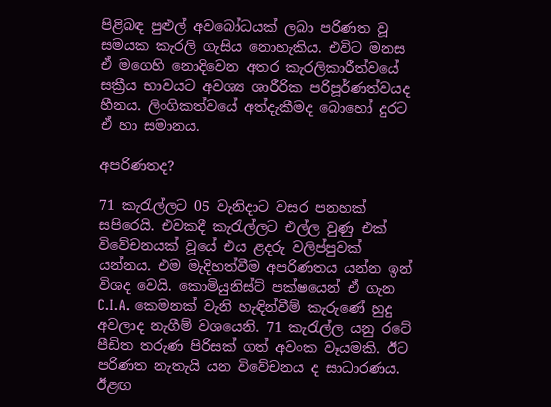පිළිබඳ පුළුල් අවබෝධයක් ලබා පරිණත වූ සමයක කැරලි ගැසිය නොහැකිය. එවිට මනස ඒ මගෙහි නොදිවෙන අතර කැරලිකාරීත්වයේ සක්‍රීය භාවයට අවශ්‍ය ශාරීරික පරිපූර්ණත්වයද හීනය. ලිංගිකත්වයේ අත්දැකීමද බොහෝ දුරට ඒ හා සමානය.

අපරිණතද?

71 කැරැල්ලට 05 වැනිදාට වසර පනහක් සපිරෙයි. එවකදී කැරැල්ලට එල්ල වුණු එක් විවේචනයක් වූයේ එය ළදරු වලිප්පුවක් යන්නය. එම මැදිහත්වීම අපරිණතය යන්න ඉන් විශද වෙයි. කොමියුනිස්ට් පක්ෂයෙන් ඒ ගැන C.I.A. කෙමනක් වැනි හැඳින්වීම් කැරුණේ හුදු අවලාද නැගීම් වශයෙනි. 71 කැරැල්ල යනු රටේ පීඩිත තරුණ පිරිසක් ගත් අවංක වෑයමකි. ඊට පරිණත නැතැයි යන විවේචනය ද සාධාරණය. ඊළඟ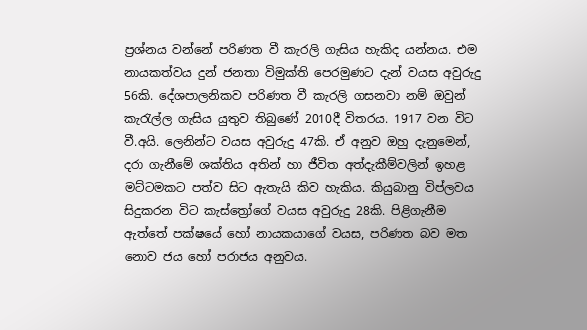ප්‍රශ්නය වන්නේ පරිණත වී කැරලි ගැසිය හැකිද යන්නය. එම නායකත්වය දුන් ජනතා විමුක්ති පෙරමුණට දැන් වයස අවුරුදු 56කි. දේශපාලනිකව පරිණත වී කැරලි ගසනවා නම් ඔවුන් කැරැල්ල ගැසිය යුතුව තිබුණේ 2010දී විතරය. 1917 වන විට වී.අයි. ලෙනින්ට වයස අවුරුදු 47කි. ඒ අනුව ඔහු දැනුමෙන්, දරා ගැනීමේ ශක්තිය අතින් හා ජීවිත අත්දැකීම්වලින් ඉහළ මට්ටමකට පත්ව සිට ඇතැයි කිව හැකිය. කියුබානු විප්ලවය සිදුකරන විට කැස්ත්‍රෝගේ වයස අවුරුදු 28කි. පිළිගැනීම ඇත්තේ පක්ෂයේ හෝ නායකයාගේ වයස, පරිණත බව මත නොව ජය හෝ පරාජය අනුවය.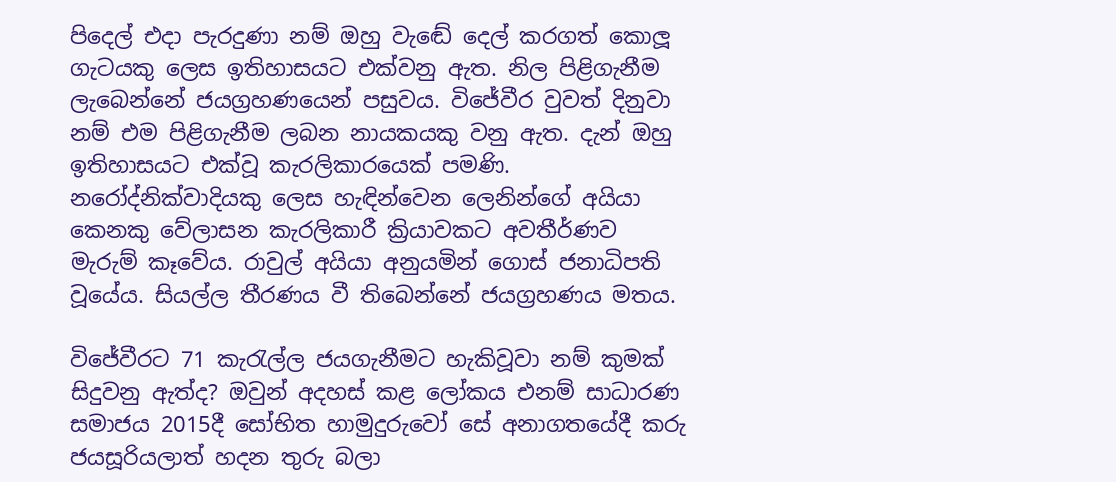පිදෙල් එදා පැරදුණා නම් ඔහු වැඬේ දෙල් කරගත් කොලූ ගැටයකු ලෙස ඉතිහාසයට එක්වනු ඇත. නිල පිළිගැනීම ලැබෙන්නේ ජයග්‍රහණයෙන් පසුවය. විජේවීර වුවත් දිනුවා නම් එම පිළිගැනීම ලබන නායකයකු වනු ඇත. දැන් ඔහු ඉතිහාසයට එක්වූ කැරලිකාරයෙක් පමණි. නරෝද්නික්වාදියකු ලෙස හැඳින්වෙන ලෙනින්ගේ අයියා කෙනකු වේලාසන කැරලිකාරී ක්‍රියාවකට අවතීර්ණව මැරුම් කෑවේය. රාවුල් අයියා අනුයමින් ගොස් ජනාධිපති වූයේය. සියල්ල තීරණය වී තිබෙන්නේ ජයග්‍රහණය මතය.

විජේවීරට 71 කැරැල්ල ජයගැනීමට හැකිවූවා නම් කුමක් සිදුවනු ඇත්ද? ඔවුන් අදහස් කළ ලෝකය එනම් සාධාරණ සමාජය 2015දී සෝභිත හාමුදුරුවෝ සේ අනාගතයේදී කරු ජයසූරියලාත් හදන තුරු බලා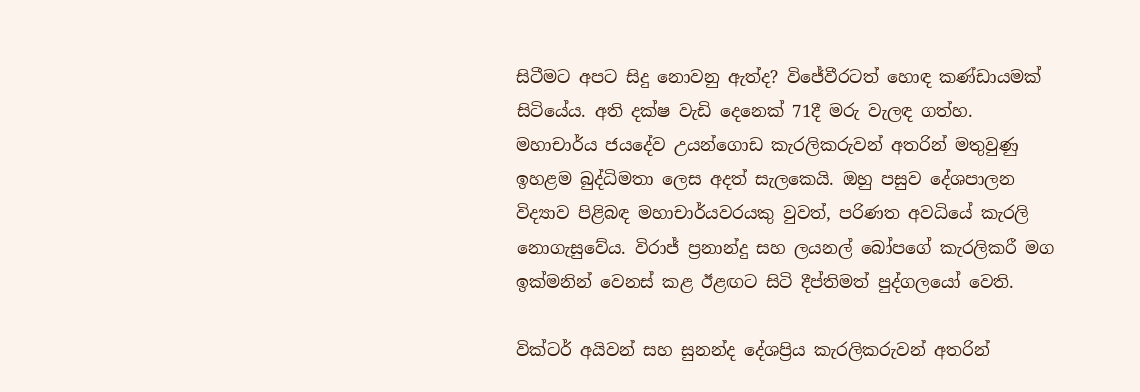සිටීමට අපට සිදු නොවනු ඇත්ද? විජේවීරටත් හොඳ කණ්ඩායමක් සිටියේය. අති දක්ෂ වැඩි දෙනෙක් 71දී මරු වැලඳ ගත්හ. මහාචාර්ය ජයදේව උයන්ගොඩ කැරලිකරුවන් අතරින් මතුවුණු ඉහළම බුද්ධිමතා ලෙස අදත් සැලකෙයි. ඔහු පසුව දේශපාලන විද්‍යාව පිළිබඳ මහාචාර්යවරයකු වුවත්, පරිණත අවධියේ කැරලි නොගැසුවේය. විරාජ් ප්‍රනාන්දු සහ ලයනල් බෝපගේ කැරලිකරී මග ඉක්මනින් වෙනස් කළ ඊළඟට සිටි දීප්තිමත් පුද්ගලයෝ වෙති.

වික්ටර් අයිවන් සහ සුනන්ද දේශප්‍රිය කැරලිකරුවන් අතරින්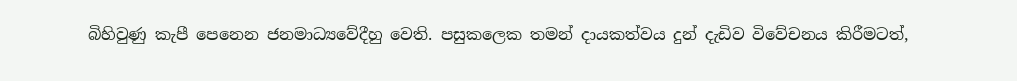බිහිවුණු කැපී පෙනෙන ජනමාධ්‍යවේදීහු වෙති. පසුකලෙක තමන් දායකත්වය දුන් දැඩිව විවේචනය කිරීමටත්,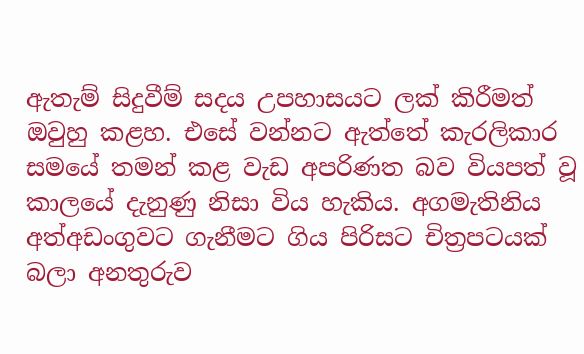ඇතැම් සිදුවීම් සදය උපහාසයට ලක් කිරීමත් ඔවුහු කළහ. එසේ වන්නට ඇත්තේ කැරලිකාර සමයේ තමන් කළ වැඩ අපරිණත බව වියපත් වූ කාලයේ දැනුණු නිසා විය හැකිය. අගමැතිනිය අත්අඩංගුවට ගැනීමට ගිය පිරිසට චිත්‍රපටයක් බලා අනතුරුව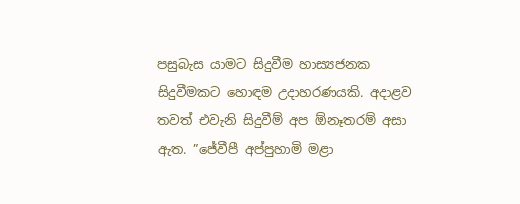පසුබැස යාමට සිදුවීම හාස්‍යජනක සිදුවීමකට හොඳම උදාහරණයකි. අදාළව තවත් එවැනි සිදුවීම් අප ඕනෑතරම් අසා ඇත. ”ජේවීපී අප්පුහාමි මළා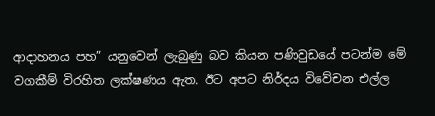ආදාහනය පහ” යනුවෙන් ලැබුණු බව කියන පණිවුඩයේ පටන්ම මේ වගකීම් විරහිත ලක්ෂණය ඇත. ඊට අපට නිර්දය විවේචන එල්ල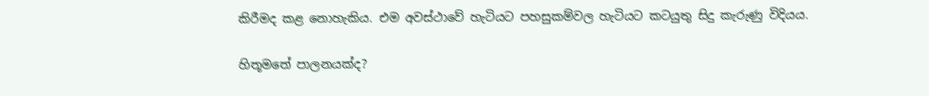කිරීමද කළ නොහැකිය. එම අවස්ථාවේ හැටියට පහසුකම්වල හැටියට කටයුතු සිදු කැරුණු විදියය.

හිතූමතේ පාලනයක්ද?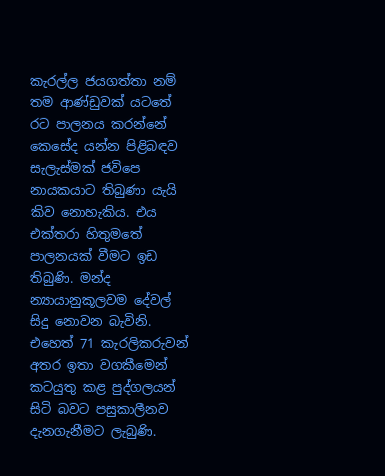කැරල්ල ජයගත්තා නම් තම ආණ්ඩුවක් යටතේ රට පාලනය කරන්නේ කෙසේද යන්න පිළිබඳව සැලැස්මක් ජවිපෙ නායකයාට තිබුණා යැයි කිව නොහැකිය. එය එක්තරා හිතුමතේ පාලනයක් වීමට ඉඩ තිබුණි. මන්ද න්‍යායානුකූලවම දේවල් සිදු නොවන බැවිනි. එහෙත් 71 කැරලිකරුවන් අතර ඉතා වගකීමෙන් කටයුතු කළ පුද්ගලයන් සිටි බවට පසුකාලීනව දැනගැනීමට ලැබුණි.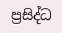ප්‍රසිද්ධ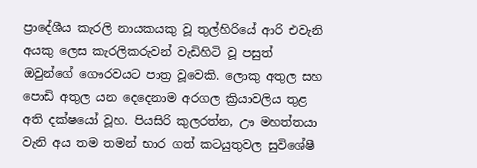ප්‍රාදේශීය කැරලි නායකයකු වූ තුල්හිරියේ ආරි එවැනි අයකු ලෙස කැරලිකරුවන් වැඩිහිටි වූ පසුත් ඔවුන්ගේ ගෞරවයට පාත්‍ර වූවෙකි. ලොකු අතුල සහ පොඩි අතුල යන දෙදෙනාම අරගල ක්‍රියාවලිය තුළ අති දක්ෂයෝ වූහ. පියසිරි කුලරත්න, ඌ මහත්තයා වැනි අය තම තමන් භාර ගත් කටයුතුවල සුවිශේෂී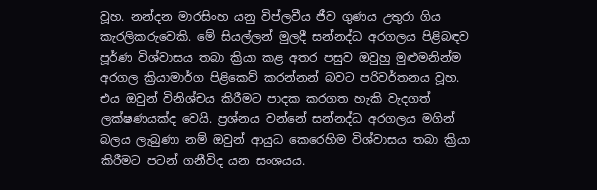වූහ. නන්දන මාරසිංහ යනු විප්ලවීය ජීව ගුණය උතුරා ගිය කැරලිකරුවෙකි. මේ සියල්ලන් මුලදී සන්නද්ධ අරගලය පිළිබඳව පූර්ණ විශ්වාසය තබා ක්‍රියා කළ අතර පසුව ඔවුහු මුළුමනින්ම අරගල ක්‍රියාමාර්ග පිළිකෙව් කරන්නන් බවට පරිවර්තනය වූහ. එය ඔවුන් විනිශ්චය කිරීමට පාදක කරගත හැකි වැදගත් ලක්ෂණයක්ද වෙයි. ප්‍රශ්නය වන්නේ සන්නද්ධ අරගලය මගින් බලය ලැබුණා නම් ඔවුන් ආයුධ කෙරෙහිම විශ්වාසය තබා ක්‍රියා කිරීමට පටන් ගනීවිද යන සංශයය.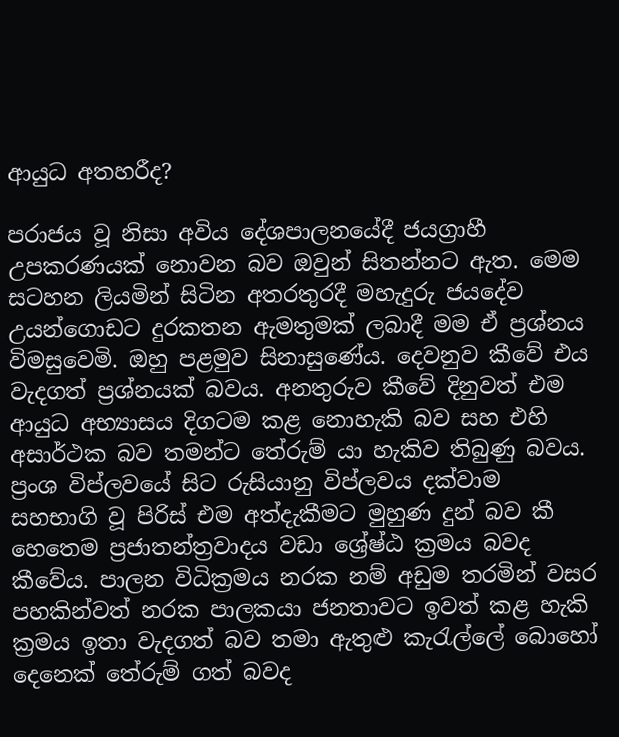ආයුධ අතහරීද?

පරාජය වූ නිසා අවිය දේශපාලනයේදී ජයග්‍රාහී උපකරණයක් නොවන බව ඔවුන් සිතන්නට ඇත. මෙම සටහන ලියමින් සිටින අතරතුරදී මහැදුරු ජයදේව උයන්ගොඩට දුරකතන ඇමතුමක් ලබාදී මම ඒ ප්‍රශ්නය විමසුවෙමි. ඔහු පළමුව සිනාසුණේය. දෙවනුව කීවේ එය වැදගත් ප්‍රශ්නයක් බවය. අනතුරුව කීවේ දිනුවත් එම ආයුධ අභ්‍යාසය දිගටම කළ නොහැකි බව සහ එහි අසාර්ථක බව තමන්ට තේරුම් යා හැකිව තිබුණු බවය. ප්‍රංශ විප්ලවයේ සිට රුසියානු විප්ලවය දක්වාම සහභාගි වූ පිරිස් එම අත්දැකීමට මුහුණ දුන් බව කී හෙතෙම ප්‍රජාතන්ත්‍රවාදය වඩා ශ්‍රේෂ්ඨ ක්‍රමය බවද කීවේය. පාලන විධික්‍රමය නරක නම් අඩුම තරමින් වසර පහකින්වත් නරක පාලකයා ජනතාවට ඉවත් කළ හැකි ක්‍රමය ඉතා වැදගත් බව තමා ඇතුළු කැරැල්ලේ බොහෝ දෙනෙක් තේරුම් ගත් බවද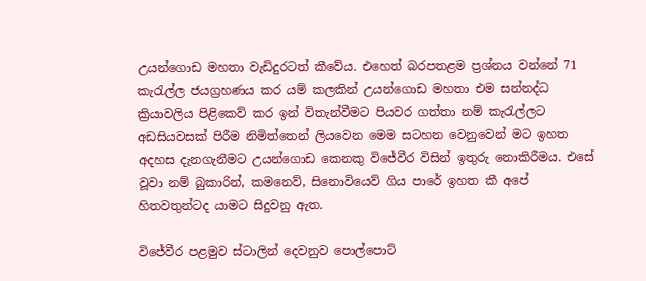උයන්ගොඩ මහතා වැඩිදුරටත් කීවේය. එහෙත් බරපතළම ප්‍රශ්නය වන්නේ 71 කැරැල්ල ජයග්‍රහණය කර යම් කලකින් උයන්ගොඩ මහතා එම සන්නද්ධ ක්‍රියාවලිය පිළිකෙව් කර ඉන් විතැන්වීමට පියවර ගත්තා නම් කැරැල්ලට අඩසියවසක් පිරීම නිමිත්තෙන් ලියවෙන මෙම සටහන වෙනුවෙන් මට ඉහත අදහස දැනගැනීමට උයන්ගොඩ කෙනකු විජේවීර විසින් ඉතුරු නොකිරීමය. එසේ වූවා නම් බුකාරින්, කමනෙව්, සිනොවියෙව් ගිය පාරේ ඉහත කී අපේ හිතවතුන්ටද යාමට සිදුවනු ඇත.

විජේවීර පළමුව ස්ටාලින් දෙවනුව පොල්පොට්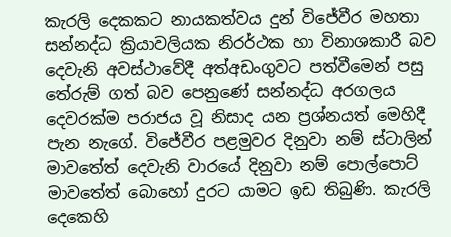කැරලි දෙකකට නායකත්වය දුන් විජේවීර මහතා සන්නද්ධ ක්‍රියාවලියක නිරර්ථක හා විනාශකාරී බව දෙවැනි අවස්ථාවේදී අත්අඩංගුවට පත්වීමෙන් පසු තේරුම් ගත් බව පෙනුණේ සන්නද්ධ අරගලය දෙවරක්ම පරාජය වූ නිසාද යන ප්‍රශ්නයත් මෙහිදී පැන නැගේ. විජේවීර පළමුවර දිනුවා නම් ස්ටාලින් මාවතේත් දෙවැනි වාරයේ දිනුවා නම් පොල්පොට් මාවතේත් බොහෝ දුරට යාමට ඉඩ තිබුණි. කැරලි දෙකෙහි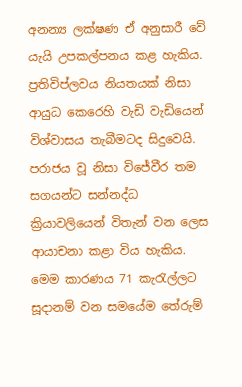අනන්‍ය ලක්ෂණ ඒ අනුසාරී වේ යැයි උපකල්පනය කළ හැකිය. ප්‍රතිවිප්ලවය නියතයක් නිසා ආයුධ කෙරෙහි වැඩි වැඩියෙන් විශ්වාසය තැබීමටද සිදුවෙයි. පරාජය වූ නිසා විජේවීර තම සගයන්ට සන්නද්ධ ක්‍රියාවලියෙන් විතැන් වන ලෙස ආයාචනා කළා විය හැකිය. මෙම කාරණය 71 කැරැල්ලට සූදානම් වන සමයේම තේරුම්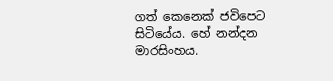ගත් කෙනෙක් ජවිපෙට සිටියේය. හේ නන්දන මාරසිංහය.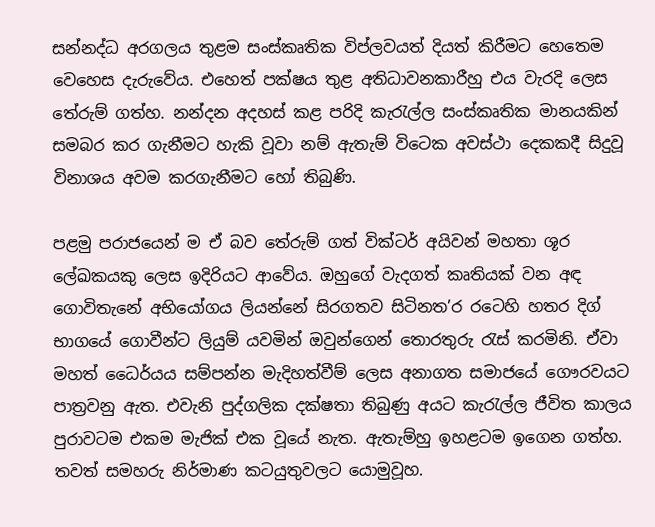සන්නද්ධ අරගලය තුළම සංස්කෘතික විප්ලවයත් දියත් කිරීමට හෙතෙම වෙහෙස දැරුවේය. එහෙත් පක්ෂය තුළ අතිධාවනකාරීහු එය වැරදි ලෙස තේරුම් ගත්හ. නන්දන අදහස් කළ පරිදි කැරැල්ල සංස්කෘතික මානයකින් සමබර කර ගැනීමට හැකි වූවා නම් ඇතැම් විටෙක අවස්ථා දෙකකදී සිදුවූ විනාශය අවම කරගැනීමට හෝ තිබුණි.

පළමු පරාජයෙන් ම ඒ බව තේරුම් ගත් වික්ටර් අයිවන් මහතා ශූර ලේඛකයකු ලෙස ඉදිරියට ආවේය. ඔහුගේ වැදගත් කෘතියක් වන අඳ ගොවිතැනේ අභියෝගය ලියන්නේ සිරගතව සිටිනත’ර රටෙහි හතර දිග් භාගයේ ගොවීන්ට ලියුම් යවමින් ඔවුන්ගෙන් තොරතුරු රැස් කරමිනි. ඒවා මහත් ධෛර්යය සම්පන්න මැදිහත්වීම් ලෙස අනාගත සමාජයේ ගෞරවයට පාත්‍රවනු ඇත. එවැනි පුද්ගලික දක්ෂතා තිබුණු අයට කැරැල්ල ජීවිත කාලය පුරාවටම එකම මැජික් එක වූයේ නැත. ඇතැම්හු ඉහළටම ඉගෙන ගත්හ. තවත් සමහරු නිර්මාණ කටයුතුවලට යොමුවූහ.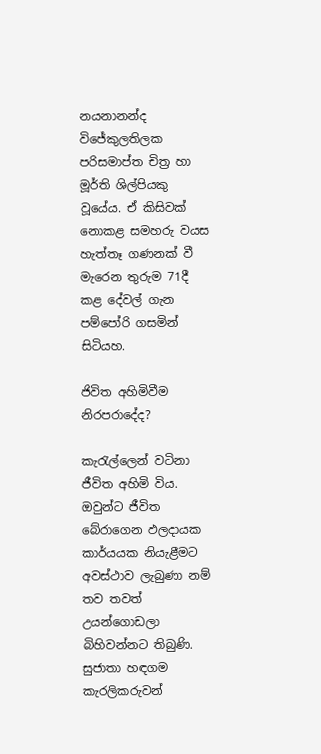නයනානන්ද විජේකුලතිලක පරිසමාප්ත චිත්‍ර හා මූර්ති ශිල්පියකු වූයේය. ඒ කිසිවක් නොකළ සමහරු වයස හැත්තෑ ගණනක් වී මැරෙන තුරුම 71දී කළ දේවල් ගැන පම්පෝරි ගසමින් සිටියහ.

ජිවිත අහිමිවීම නිරපරාදේද?

කැරැල්ලෙන් වටිනා ජීවිත අහිමි විය. ඔවුන්ට ජීවිත බේරාගෙන ඵලදායක කාර්යයක නියැළීමට අවස්ථාව ලැබුණා නම් තව තවත් උයන්ගොඩලා බිහිවන්නට තිබුණි. සුජාතා හඳගම කැරලිකරුවන්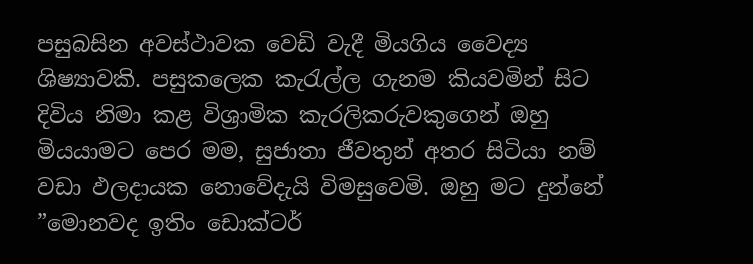පසුබසින අවස්ථාවක වෙඩි වැදී මියගිය වෛද්‍ය ශිෂ්‍යාවකි. පසුකලෙක කැරැල්ල ගැනම කියවමින් සිට දිවිය නිමා කළ විශ්‍රාමික කැරලිකරුවකුගෙන් ඔහු මියයාමට පෙර මම, සුජාතා ජීවතුන් අතර සිටියා නම් වඩා ඵලදායක නොවේදැයි විමසුවෙමි. ඔහු මට දුන්නේ ”මොනවද ඉතිං ඩොක්ටර්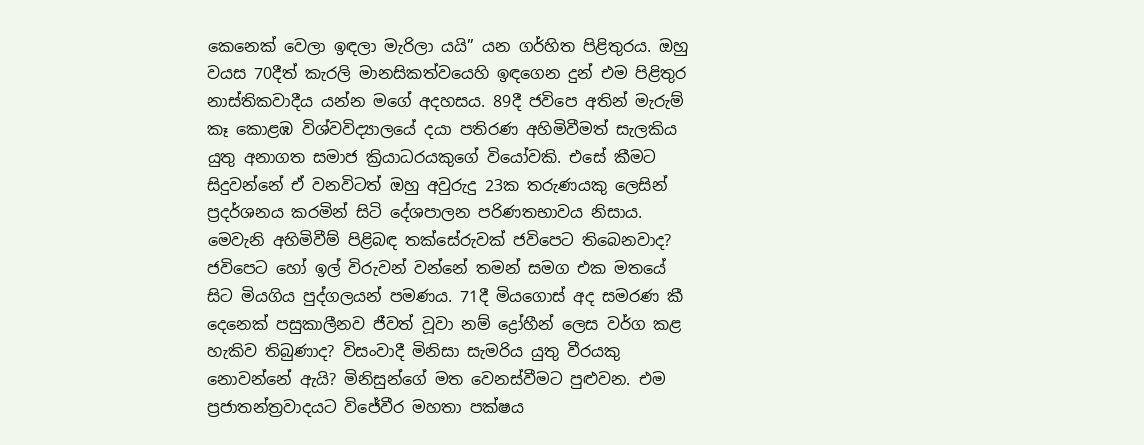කෙනෙක් වෙලා ඉඳලා මැරිලා යයි” යන ගර්හිත පිළිතුරය. ඔහු වයස 70දීත් කැරලි මානසිකත්වයෙහි ඉඳගෙන දුන් එම පිළිතුර නාස්තිකවාදීය යන්න මගේ අදහසය. 89දී ජවිපෙ අතින් මැරුම් කෑ කොළඹ විශ්වවිද්‍යාලයේ දයා පතිරණ අහිමිවීමත් සැලකිය යුතු අනාගත සමාජ ක්‍රියාධරයකුගේ වියෝවකි. එසේ කීමට සිදුවන්නේ ඒ වනවිටත් ඔහු අවුරුදු 23ක තරුණයකු ලෙසින් ප්‍රදර්ශනය කරමින් සිටි දේශපාලන පරිණතභාවය නිසාය. මෙවැනි අහිමිවීම් පිළිබඳ තක්සේරුවක් ජවිපෙට තිබෙනවාද? ජවිපෙට හෝ ඉල් විරුවන් වන්නේ තමන් සමග එක මතයේ සිට මියගිය පුද්ගලයන් පමණය. 71දී මියගොස් අද සමරණ කී දෙනෙක් පසුකාලීනව ජීවත් වූවා නම් ද්‍රෝහීන් ලෙස වර්ග කළ හැකිව තිබුණාද? විසංවාදී මිනිසා සැමරිය යුතු වීරයකු නොවන්නේ ඇයි? මිනිසුන්ගේ මත වෙනස්වීමට පුළුවන. එම ප්‍රජාතන්ත්‍රවාදයට විජේවීර මහතා පක්ෂය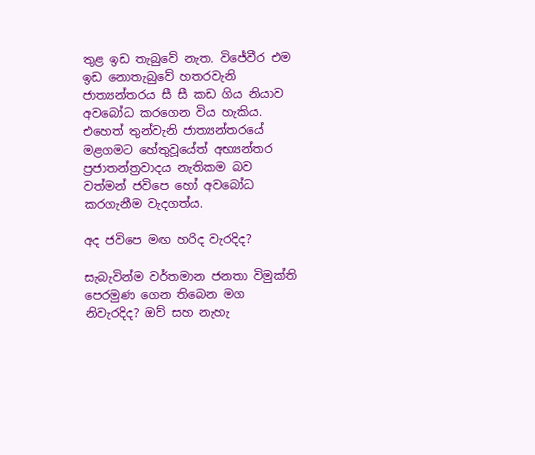තුළ ඉඩ තැබුවේ නැත. විජේවීර එම ඉඩ නොතැබුවේ හතරවැනි ජාත්‍යන්තරය සී සී කඩ ගිය නියාව අවබෝධ කරගෙන විය හැකිය. එහෙත් තුන්වැනි ජාත්‍යන්තරයේ මළගමට හේතුවූයේත් අභ්‍යන්තර ප්‍රජාතන්ත්‍රවාදය නැතිකම බව වත්මන් ජවිපෙ හෝ අවබෝධ කරගැනීම වැදගත්ය.

අද ජවිපෙ මඟ හරිද වැරදිද?

සැබැවින්ම වර්තමාන ජනතා විමුක්ති පෙරමුණ ගෙන තිබෙන මග නිවැරදිද? ඔව් සහ නැහැ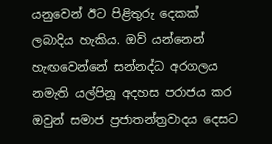යනුවෙන් ඊට පිළිතුරු දෙකක් ලබාදිය හැකිය. ඔව් යන්නෙන් හැඟවෙන්නේ සන්නද්ධ අරගලය නමැති යල්පිනූ අදහස පරාජය කර ඔවුන් සමාජ ප්‍රජාතන්ත්‍රවාදය දෙසට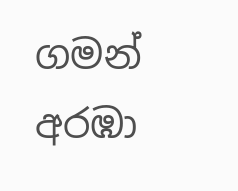ගමන් අරඹා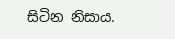සිටින නිසාය.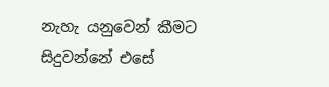නැහැ යනුවෙන් කීමට සිදුවන්නේ එසේ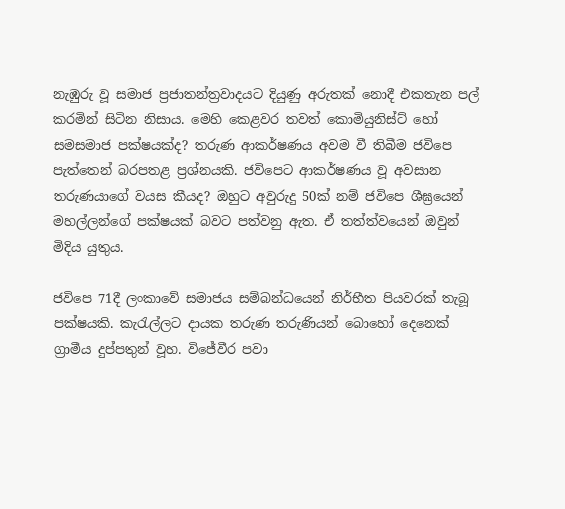නැඹුරු වූ සමාජ ප්‍රජාතන්ත්‍රවාදයට දියුණු අරුතක් නොදී එකතැන පල් කරමින් සිටින නිසාය. මෙහි කෙළවර තවත් කොමියුනිස්ට් හෝ සමසමාජ පක්ෂයක්ද? තරුණ ආකර්ෂණය අවම වී තිබීම ජවිපෙ පැත්තෙන් බරපතළ ප්‍රශ්නයකි. ජවිපෙට ආකර්ෂණය වූ අවසාන තරුණයාගේ වයස කීයද? ඔහුට අවුරුදු 50ක් නම් ජවිපෙ ශීඝ්‍රයෙන් මහල්ලන්ගේ පක්ෂයක් බවට පත්වනු ඇත. ඒ තත්ත්වයෙන් ඔවුන් මිදිය යුතුය.

ජවිපෙ 71දී ලංකාවේ සමාජය සම්බන්ධයෙන් නිර්භීත පියවරක් තැබූ පක්ෂයකි. කැරැල්ලට දායක තරුණ තරුණියන් බොහෝ දෙනෙක් ග්‍රාමීය දුප්පතුන් වූහ. විජේවීර පවා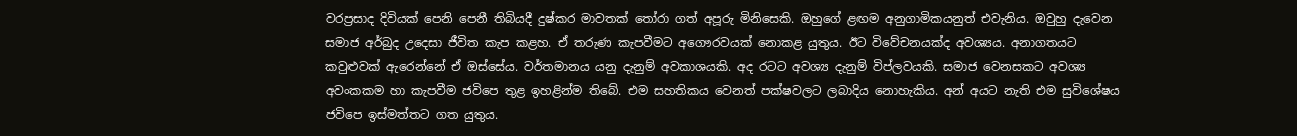වරප්‍රසාද දිවියක් පෙනි පෙනී තිබියදී දුෂ්කර මාවතක් තෝරා ගත් අපූරු මිනිසෙකි. ඔහුගේ ළඟම අනුගාමිකයනුත් එවැනිය. ඔවුහු දැවෙන සමාජ අර්බුද උදෙසා ජීවිත කැප කළහ. ඒ තරුණ කැපවීමට අගෞරවයක් නොකළ යුතුය. ඊට විවේචනයක්ද අවශ්‍යය. අනාගතයට කවුළුවක් ඇරෙන්නේ ඒ ඔස්සේය. වර්තමානය යනු දැනුම් අවකාශයකි. අද රටට අවශ්‍ය දැනුම් විප්ලවයකි. සමාජ වෙනසකට අවශ්‍ය අවංකකම හා කැපවීම ජවිපෙ තුළ ඉහළින්ම තිබේ. එම සහතිකය වෙනත් පක්ෂවලට ලබාදිය නොහැකිය. අන් අයට නැති එම සුවිශේෂය ජවිපෙ ඉස්මත්තට ගත යුතුය.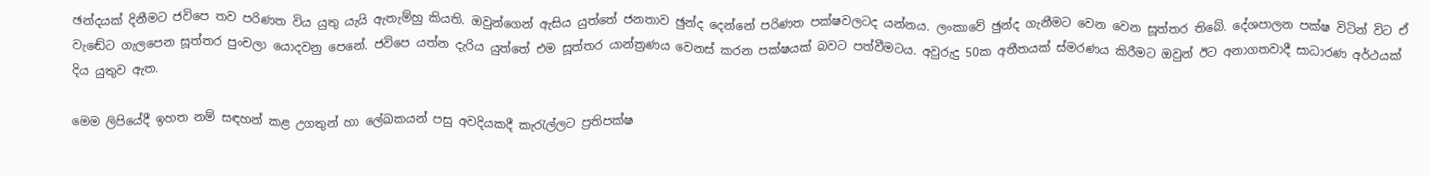ඡන්දයක් දිනීමට ජවිපෙ තව පරිණත විය යුතු යැයි ඇතැම්හු කියති. ඔවුන්ගෙන් ඇසිය යුත්තේ ජනතාව ඡුන්ද දෙන්නේ පරිණත පක්ෂවලටද යන්නය. ලංකාවේ ඡුන්ද ගැනීමට වෙන වෙන සූත්තර තිබේ. දේශපාලන පක්ෂ විටින් විට ඒ වැඬේට ගැලපෙන සූත්තර පුංචලා යොදවනු පෙනේ. ජවිපෙ යත්න දැරිය යුත්තේ එම සූත්තර යාන්ත්‍රණය වෙනස් කරන පක්ෂයක් බවට පත්වීමටය. අවුරුදු 50ක අතීතයක් ස්මරණය කිරීමට ඔවුන් ඊට අනාගතවාදී සාධාරණ අර්ථයක් දිය යුතුව ඇත.

මෙම ලිපියේදී ඉහත නම් සඳහන් කළ උගතුන් හා ලේඛකයන් පසු අවදියකදී කැරැල්ලට ප්‍රතිපක්ෂ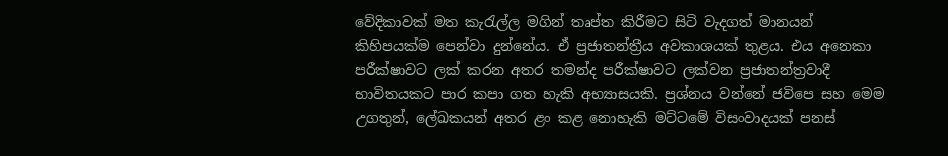වේදිකාවක් මත කැරැල්ල මගින් තෘප්ත කිරීමට සිටි වැදගත් මානයන් කිහිපයක්ම පෙන්වා දුන්නේය. ඒ ප්‍රජාතන්ත්‍රීය අවකාශයක් තුළය. එය අනෙකා පරීක්ෂාවට ලක් කරන අතර තමන්ද පරීක්ෂාවට ලක්වන ප්‍රජාතන්ත්‍රවාදී භාවිතයකට පාර කපා ගත හැකි අභ්‍යාසයකි. ප්‍රශ්නය වන්නේ ජවිපෙ සහ මෙම උගතුන්, ලේඛකයන් අතර ළං කළ නොහැකි මට්ටමේ විසංවාදයක් පනස්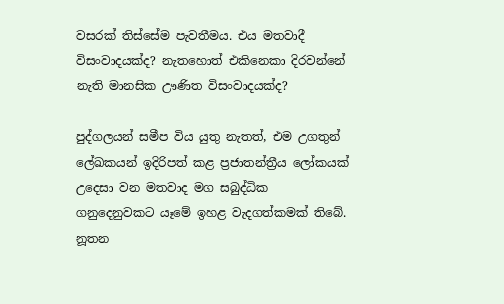වසරක් තිස්සේම පැවතීමය. එය මතවාදී විසංවාදයක්ද? නැතහොත් එකිනෙකා දිරවන්නේ නැති මානසික ඌණිත විසංවාදයක්ද?

පුද්ගලයන් සමීප විය යුතු නැතත්, එම උගතුන් ලේඛකයන් ඉදිරිපත් කළ ප්‍රජාතන්ත්‍රීය ලෝකයක් උදෙසා වන මතවාද මග සබුද්ධික ගනුදෙනුවකට යෑමේ ඉහළ වැදගත්කමක් තිබේ. නූතන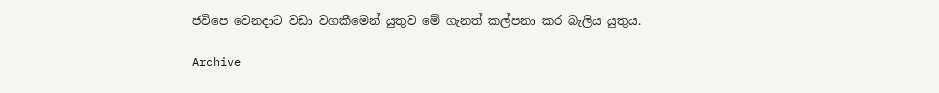ජවිපෙ වෙනදාට වඩා වගකීමෙන් යුතුව මේ ගැනත් කල්පනා කර බැලිය යුතුය.

Archive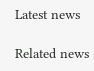Latest news

Related news